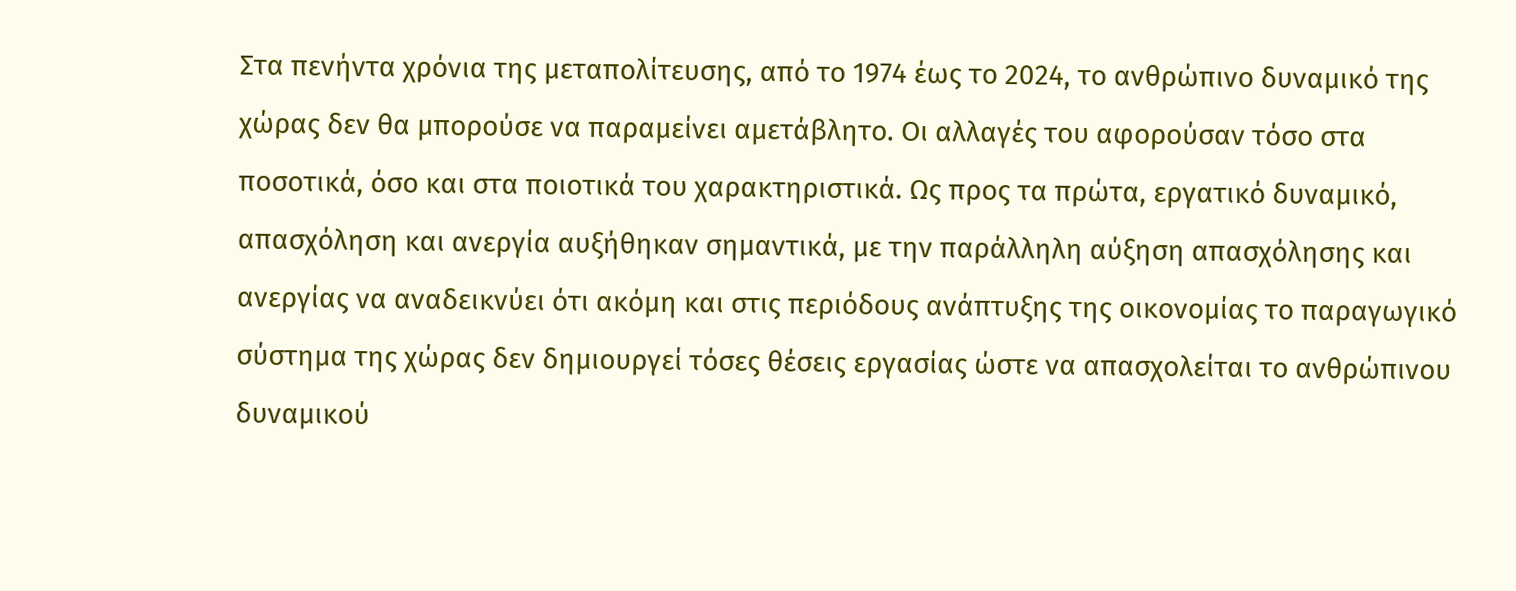Στα πενήντα χρόνια της μεταπολίτευσης, από το 1974 έως το 2024, το ανθρώπινο δυναμικό της χώρας δεν θα μπορούσε να παραμείνει αμετάβλητο. Οι αλλαγές του αφορούσαν τόσο στα ποσοτικά, όσο και στα ποιοτικά του χαρακτηριστικά. Ως προς τα πρώτα, εργατικό δυναμικό, απασχόληση και ανεργία αυξήθηκαν σημαντικά, με την παράλληλη αύξηση απασχόλησης και ανεργίας να αναδεικνύει ότι ακόμη και στις περιόδους ανάπτυξης της οικονομίας το παραγωγικό σύστημα της χώρας δεν δημιουργεί τόσες θέσεις εργασίας ώστε να απασχολείται το ανθρώπινου δυναμικού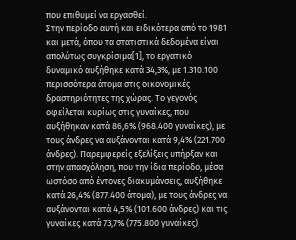που επιθυμεί να εργασθεί.
Στην περίοδο αυτή και ειδικότερα από το 1981 και μετά, όπου τα στατιστικά δεδομένα είναι απολύτως συγκρίσιμα[1], το εργατικό δυναμικό αυξήθηκε κατά 34,3%, με 1.310.100 περισσότερα άτομα στις οικονομικές δραστηριότητες της χώρας. Το γεγονός οφείλεται κυρίως στις γυναίκες, που αυξήθηκαν κατά 86,6% (968.400 γυναίκες), με τους άνδρες να αυξάνονται κατά 9,4% (221.700 άνδρες). Παρεμφερείς εξελίξεις υπήρξαν και στην απασχόληση, που την ίδια περίοδο, μέσα ωστόσο από έντονες διακυμάνσεις, αυξήθηκε κατά 26,4% (877.400 άτομα), με τους άνδρες να αυξάνονται κατά 4,5% (101.600 άνδρες) και τις γυναίκες κατά 73,7% (775.800 γυναίκες)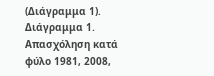(Διάγραμμα 1).
Διάγραμμα 1. Απασχόληση κατά φύλο 1981, 2008,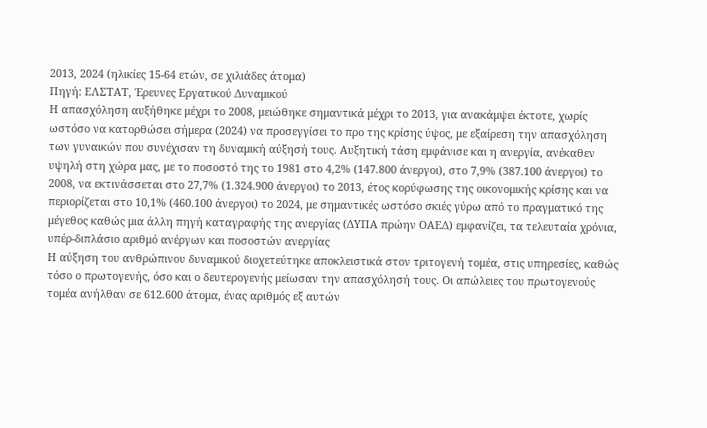2013, 2024 (ηλικίες 15-64 ετών, σε χιλιάδες άτομα)
Πηγή: ΕΛΣΤΑΤ, Έρευνες Εργατικού Δυναμικού
Η απασχόληση αυξήθηκε μέχρι το 2008, μειώθηκε σημαντικά μέχρι το 2013, για ανακάμψει έκτοτε, χωρίς ωστόσο να κατορθώσει σήμερα (2024) να προσεγγίσει το προ της κρίσης ύψος, με εξαίρεση την απασχόληση των γυναικών που συνέχισαν τη δυναμική αύξησή τους. Αυξητική τάση εμφάνισε και η ανεργία, ανέκαθεν υψηλή στη χώρα μας, με το ποσοστό της το 1981 στο 4,2% (147.800 άνεργοι), στο 7,9% (387.100 άνεργοι) το 2008, να εκτινάσσεται στο 27,7% (1.324.900 άνεργοι) το 2013, έτος κορύφωσης της οικονομικής κρίσης και να περιορίζεται στο 10,1% (460.100 άνεργοι) το 2024, με σημαντικές ωστόσο σκιές γύρω από το πραγματικό της μέγεθος καθώς μια άλλη πηγή καταγραφής της ανεργίας (ΔΥΠΑ πρώην ΟΑΕΔ) εμφανίζει, τα τελευταία χρόνια, υπέρ-διπλάσιο αριθμό ανέργων και ποσοστών ανεργίας
Η αύξηση του ανθρώπινου δυναμικού διοχετεύτηκε αποκλειστικά στον τριτογενή τομέα, στις υπηρεσίες, καθώς τόσο ο πρωτογενής, όσο και ο δευτερογενής μείωσαν την απασχόλησή τους. Οι απώλειες του πρωτογενούς τομέα ανήλθαν σε 612.600 άτομα, ένας αριθμός εξ αυτών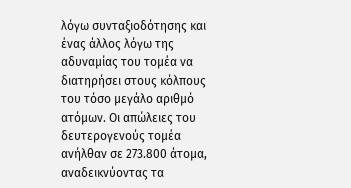λόγω συνταξιοδότησης και ένας άλλος λόγω της αδυναμίας του τομέα να διατηρήσει στους κόλπους του τόσο μεγάλο αριθμό ατόμων. Οι απώλειες του δευτερογενούς τομέα ανήλθαν σε 273.800 άτομα, αναδεικνύοντας τα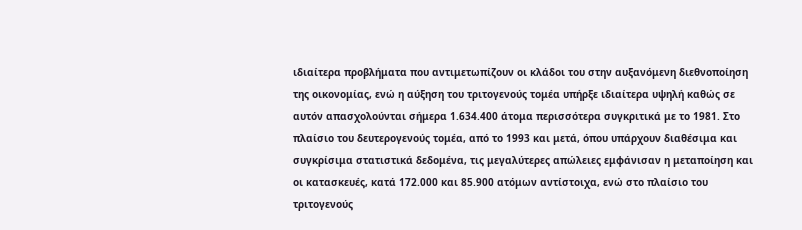ιδιαίτερα προβλήματα που αντιμετωπίζουν οι κλάδοι του στην αυξανόμενη διεθνοποίηση της οικονομίας, ενώ η αύξηση του τριτογενούς τομέα υπήρξε ιδιαίτερα υψηλή καθώς σε αυτόν απασχολούνται σήμερα 1.634.400 άτομα περισσότερα συγκριτικά με το 1981. Στο πλαίσιο του δευτερογενούς τομέα, από το 1993 και μετά, όπου υπάρχουν διαθέσιμα και συγκρίσιμα στατιστικά δεδομένα, τις μεγαλύτερες απώλειες εμφάνισαν η μεταποίηση και οι κατασκευές, κατά 172.000 και 85.900 ατόμων αντίστοιχα, ενώ στο πλαίσιο του τριτογενούς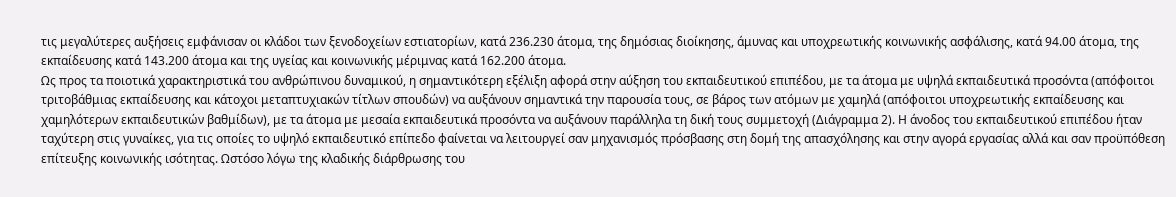τις μεγαλύτερες αυξήσεις εμφάνισαν οι κλάδοι των ξενοδοχείων εστιατορίων, κατά 236.230 άτομα, της δημόσιας διοίκησης, άμυνας και υποχρεωτικής κοινωνικής ασφάλισης, κατά 94.00 άτομα, της εκπαίδευσης κατά 143.200 άτομα και της υγείας και κοινωνικής μέριμνας κατά 162.200 άτομα.
Ως προς τα ποιοτικά χαρακτηριστικά του ανθρώπινου δυναμικού, η σημαντικότερη εξέλιξη αφορά στην αύξηση του εκπαιδευτικού επιπέδου, με τα άτομα με υψηλά εκπαιδευτικά προσόντα (απόφοιτοι τριτοβάθμιας εκπαίδευσης και κάτοχοι μεταπτυχιακών τίτλων σπουδών) να αυξάνουν σημαντικά την παρουσία τους, σε βάρος των ατόμων με χαμηλά (απόφοιτοι υποχρεωτικής εκπαίδευσης και χαμηλότερων εκπαιδευτικών βαθμίδων), με τα άτομα με μεσαία εκπαιδευτικά προσόντα να αυξάνουν παράλληλα τη δική τους συμμετοχή (Διάγραμμα 2). Η άνοδος του εκπαιδευτικού επιπέδου ήταν ταχύτερη στις γυναίκες, για τις οποίες το υψηλό εκπαιδευτικό επίπεδο φαίνεται να λειτουργεί σαν μηχανισμός πρόσβασης στη δομή της απασχόλησης και στην αγορά εργασίας αλλά και σαν προϋπόθεση επίτευξης κοινωνικής ισότητας. Ωστόσο λόγω της κλαδικής διάρθρωσης του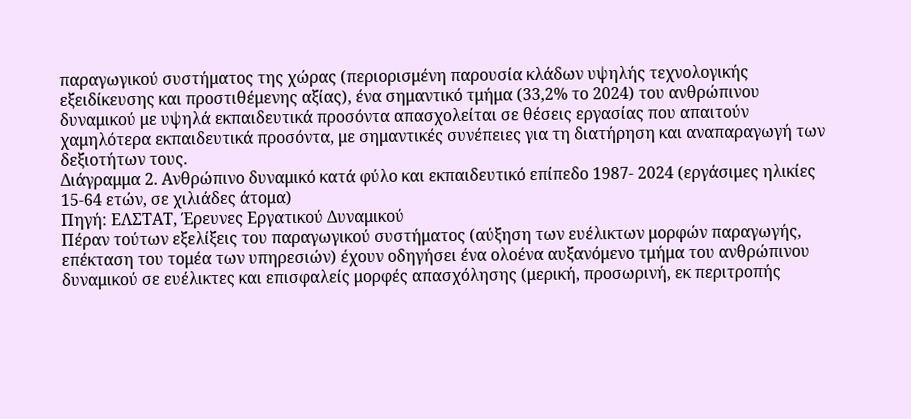παραγωγικού συστήματος της χώρας (περιορισμένη παρουσία κλάδων υψηλής τεχνολογικής εξειδίκευσης και προστιθέμενης αξίας), ένα σημαντικό τμήμα (33,2% το 2024) του ανθρώπινου δυναμικού με υψηλά εκπαιδευτικά προσόντα απασχολείται σε θέσεις εργασίας που απαιτούν χαμηλότερα εκπαιδευτικά προσόντα, με σημαντικές συνέπειες για τη διατήρηση και αναπαραγωγή των δεξιοτήτων τους.
Διάγραμμα 2. Ανθρώπινο δυναμικό κατά φύλο και εκπαιδευτικό επίπεδο 1987- 2024 (εργάσιμες ηλικίες 15-64 ετών, σε χιλιάδες άτομα)
Πηγή: ΕΛΣΤΑΤ, Έρευνες Εργατικού Δυναμικού
Πέραν τούτων εξελίξεις του παραγωγικού συστήματος (αύξηση των ευέλικτων μορφών παραγωγής, επέκταση του τομέα των υπηρεσιών) έχουν οδηγήσει ένα ολοένα αυξανόμενο τμήμα του ανθρώπινου δυναμικού σε ευέλικτες και επισφαλείς μορφές απασχόλησης (μερική, προσωρινή, εκ περιτροπής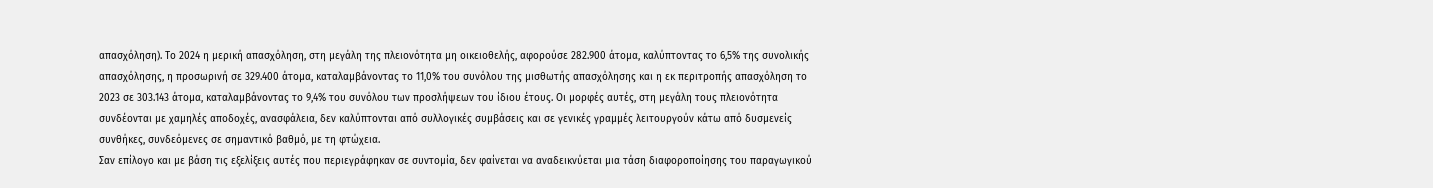απασχόληση). Το 2024 η μερική απασχόληση, στη μεγάλη της πλειονότητα μη οικειοθελής, αφορούσε 282.900 άτομα, καλύπτοντας το 6,5% της συνολικής απασχόλησης, η προσωρινή σε 329.400 άτομα, καταλαμβάνοντας το 11,0% του συνόλου της μισθωτής απασχόλησης και η εκ περιτροπής απασχόληση το 2023 σε 303.143 άτομα, καταλαμβάνοντας το 9,4% του συνόλου των προσλήψεων του ίδιου έτους. Οι μορφές αυτές, στη μεγάλη τους πλειονότητα συνδέονται με χαμηλές αποδοχές, ανασφάλεια, δεν καλύπτονται από συλλογικές συμβάσεις και σε γενικές γραμμές λειτουργούν κάτω από δυσμενείς συνθήκες, συνδεόμενες σε σημαντικό βαθμό, με τη φτώχεια.
Σαν επίλογο και με βάση τις εξελίξεις αυτές που περιεγράφηκαν σε συντομία, δεν φαίνεται να αναδεικνύεται μια τάση διαφοροποίησης του παραγωγικού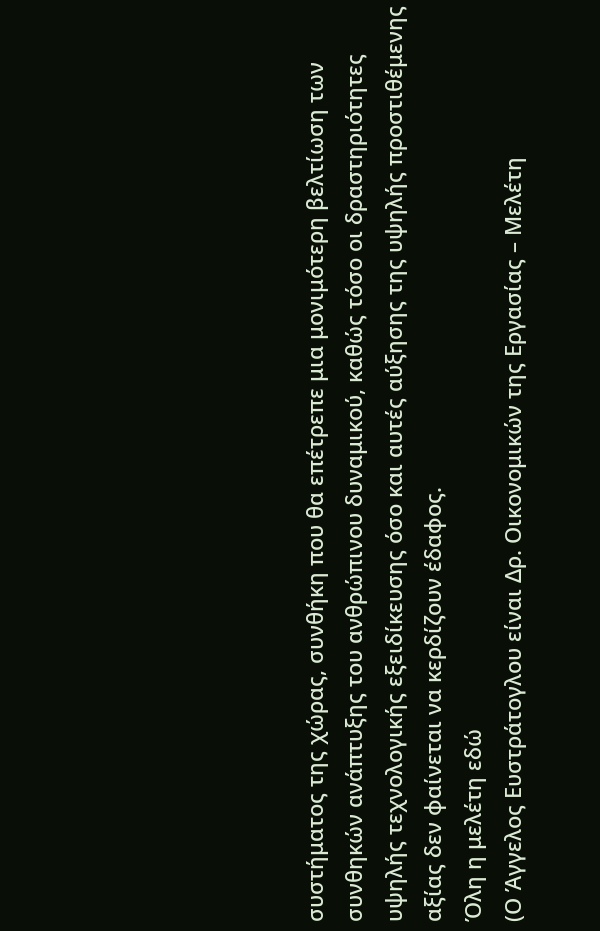συστήματος της χώρας, συνθήκη που θα επέτρεπε μια μονιμότερη βελτίωση των συνθηκών ανάπτυξης του ανθρώπινου δυναμικού, καθώς τόσο οι δραστηριότητες υψηλής τεχνολογικής εξειδίκευσης όσο και αυτές αύξησης της υψηλής προστιθέμενης αξίας δεν φαίνεται να κερδίζουν έδαφος.
Όλη η μελέτη εδώ
(Ο Άγγελος Ευστράτογλου είναι Δρ. Οικονομικών της Εργασίας – Μελέτη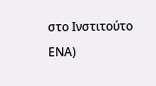στο Ινστιτούτο ΕΝΑ)